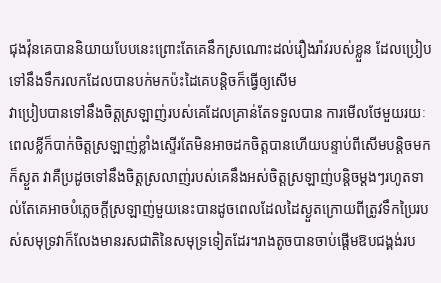ជុងវ៉ុនគេបាននិយាយបែបនេះព្រោះតែគេនឹកស្រណោះដល់រឿងរ៉ាវរបស់ខ្លួន ដែលប្រៀបទៅនឹងទឹករលកដែលបានបក់មកប៉ះដៃគេបន្តិចក៏ធ្វើឲ្យសើម
វាប្រៀបបានទៅនឹងចិត្តស្រឡាញ់របស់គេដែលគ្រាន់តែទទួលបាន ការមើលថែមួយរយៈពេលខ្លីក៏បាក់ចិត្តស្រឡាញ់ខ្លាំងស្ទើរតែមិនអាចដកចិត្តបានហើយបន្ទាប់ពីសើមបន្តិចមកក៏ស្ងួត វាគឺប្រដូចទៅនឹងចិត្តស្រលាញ់របស់គេនឹងអស់ចិត្តស្រឡាញ់បន្តិចម្ដងៗរហូតទាល់តែគេអាចបំភ្លេចក្ដីស្រឡាញ់មួយនេះបានដូចពេលដែលដៃស្ងួតក្រោយពីត្រូវទឹកប្រៃរបស់សមុទ្រវាក៏លែងមានរសជាតិនៃសមុទ្រទៀតដែរ។រាងតូចបានចាប់ផ្ដើមឱបជង្គង់រប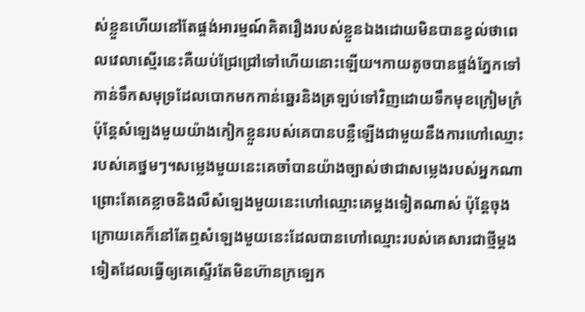ស់ខ្លួនហើយនៅតែផ្ចង់អារម្មណ៍គិតរឿងរបស់ខ្លួនឯងដោយមិនបានខ្វល់ថាពេលវេលាស្មើរនេះគឺយប់ជ្រែជ្រៅទៅហើយនោះឡើយ។កាយតូចបានផ្ចង់ភ្នែកទៅកាន់ទឹកសមុទ្រដែលបោកមកកាន់ឆ្នេរនិងត្រឡប់ទៅវិញដោយទឹកមុខក្រៀមក្រំប៉ុន្តែសំឡេងមួយយ៉ាងកៀកខ្លួនរបស់គេបានបន្លឺឡើងជាមួយនឹងការហៅឈ្មោះរបស់គេថ្នមៗ។សម្លេងមួយនេះគេចាំបានយ៉ាងច្បាស់ថាជាសម្លេងរបស់អ្នកណា ព្រោះតែគេខ្លាចនិងលឺសំឡេងមួយនេះហៅឈ្មោះគេម្ដងទៀតណាស់ ប៉ុន្តែចុងក្រោយគេក៏នៅតែឮសំឡេងមួយនេះដែលបានហៅឈ្មោះរបស់គេសារជាថ្មីម្ដងទៀតដែលធ្វើឲ្យគេស្ទើរតែមិនហ៊ានក្រឡេក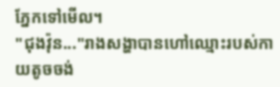ភ្នែកទៅមើល។
"ជុងវ៉ុន..."រាងសង្ហាបានហៅឈ្មោះរបស់កាយតូចចង់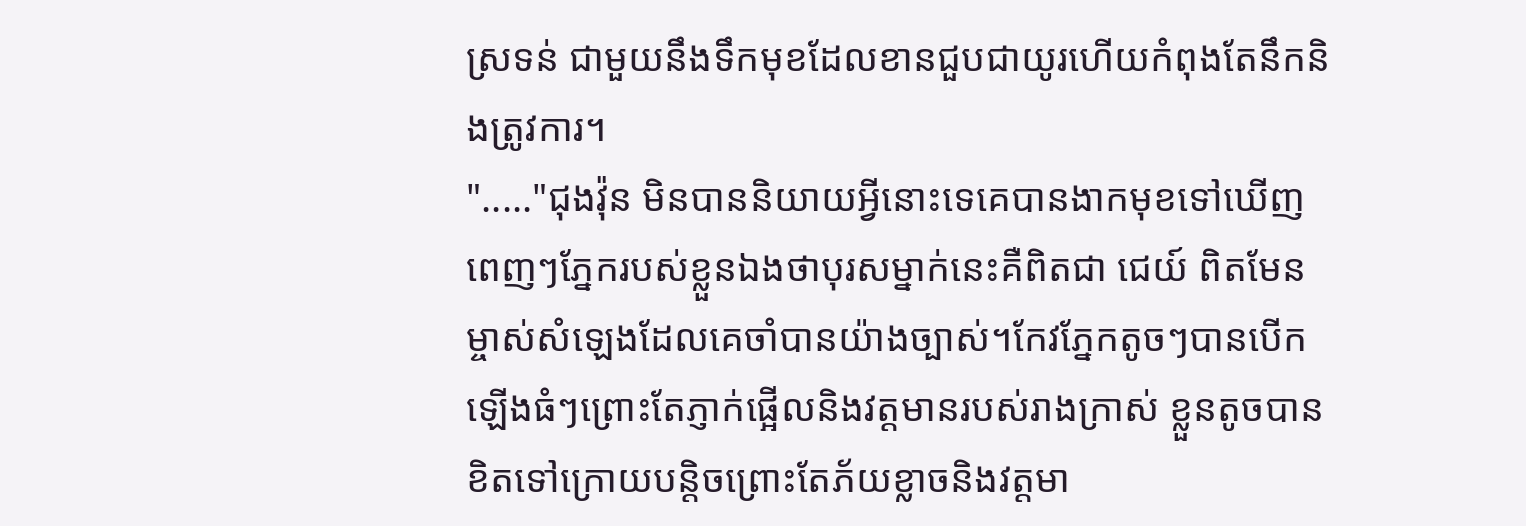ស្រទន់ ជាមួយនឹងទឹកមុខដែលខានជួបជាយូរហើយកំពុងតែនឹកនិងត្រូវការ។
"....."ជុងវ៉ុន មិនបាននិយាយអ្វីនោះទេគេបានងាកមុខទៅឃើញពេញៗភ្នែករបស់ខ្លួនឯងថាបុរសម្នាក់នេះគឺពិតជា ជេយ៍ ពិតមែនម្ចាស់សំឡេងដែលគេចាំបានយ៉ាងច្បាស់។កែវភ្នែកតូចៗបានបើកឡើងធំៗព្រោះតែភ្ញាក់ផ្អើលនិងវត្តមានរបស់រាងក្រាស់ ខ្លួនតូចបានខិតទៅក្រោយបន្តិចព្រោះតែភ័យខ្លាចនិងវត្តមា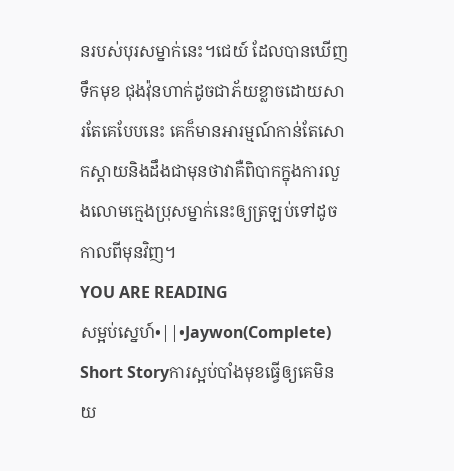នរបស់បុរសម្នាក់នេះ។ជេយ៍ ដែលបានឃើញទឹកមុខ ជុងវ៉ុនហាក់ដូចជាភ័យខ្លាចដោយសារតែគេបែបនេះ គេក៏មានអារម្មណ៍កាន់តែសោកស្ដាយនិងដឹងជាមុនថាវាគឺពិបាកក្នុងការលួងលោមក្មេងប្រុសម្នាក់នេះឲ្យត្រឡប់ទៅដូចកាលពីមុនវិញ។
YOU ARE READING
សម្អប់ស្នេហ៍•||•Jaywon(Complete)
Short Storyការស្អប់បាំងមុខធ្វើឲ្យគេមិនយ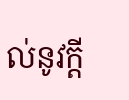ល់នូវក្ដី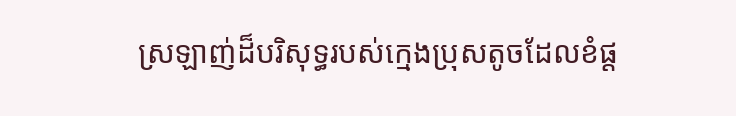ស្រឡាញ់ដ៏បរិសុទ្ធរបស់ក្មេងប្រុសតូចដែលខំផ្ដ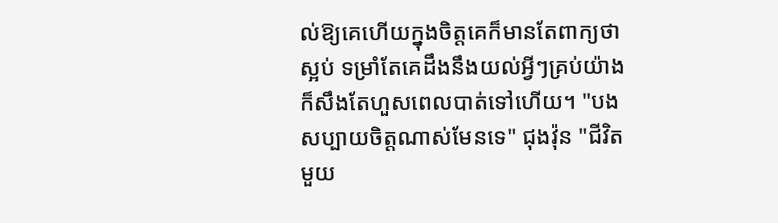ល់ឱ្យគេហើយក្នុងចិត្តគេក៏មានតែពាក្យថាស្អប់ ទម្រាំតែគេដឹងនឹងយល់អ្វីៗគ្រប់យ៉ាងក៏សឹងតែហួសពេលបាត់ទៅហើយ។ "បងសប្បាយចិត្តណាស់មែនទេ" ជុងវ៉ុន "ជីវិតមួយ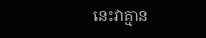នេះវាគ្មាន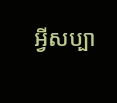អ្វីសប្បា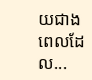យជាងពេលដែល...